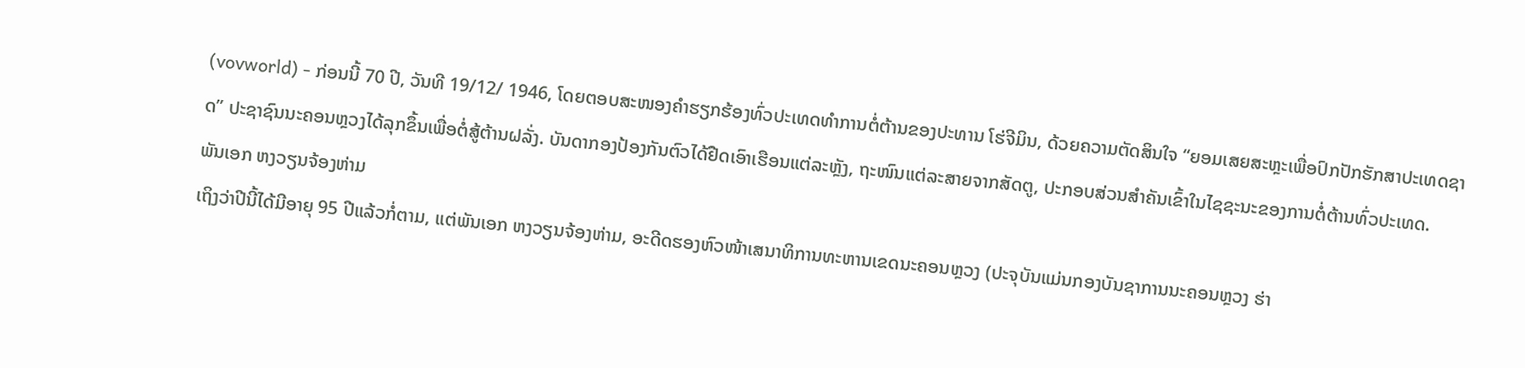(vovworld) - ກ່ອນນີ້ 70 ປີ, ວັນທີ 19/12/ 1946, ໂດຍຕອບສະໜອງຄຳຮຽກຮ້ອງທົ່ວປະເທດທຳການຕໍ່ຕ້ານຂອງປະທານ ໂຮ່ຈີມິນ, ດ້ວຍຄວາມຕັດສິນໃຈ “ຍອມເສຍສະຫຼະເພື່ອປົກປັກຮັກສາປະເທດຊາດ” ປະຊາຊົນນະຄອນຫຼວງໄດ້ລຸກຂຶ້ນເພື່ອຕໍ່ສູ້ຕ້ານຝລັ່ງ. ບັນດາກອງປ້ອງກັນຕົວໄດ້ຢືດເອົາເຮືອນແຕ່ລະຫຼັງ, ຖະໜົນແຕ່ລະສາຍຈາກສັດຕູ, ປະກອບສ່ວນສຳຄັນເຂົ້າໃນໄຊຊະນະຂອງການຕໍ່ຕ້ານທົ່ວປະເທດ.
ພັນເອກ ຫງວຽນຈ້ອງຫ່າມ
ເຖິງວ່າປີນີ້ໄດ້ມີອາຍຸ 95 ປີແລ້ວກໍ່ຕາມ, ແຕ່ພັນເອກ ຫງວຽນຈ້ອງຫ່າມ, ອະດີດຮອງຫົວໜ້າເສນາທິການທະຫານເຂດນະຄອນຫຼວງ (ປະຈຸບັນແມ່ນກອງບັນຊາການນະຄອນຫຼວງ ຮ່າ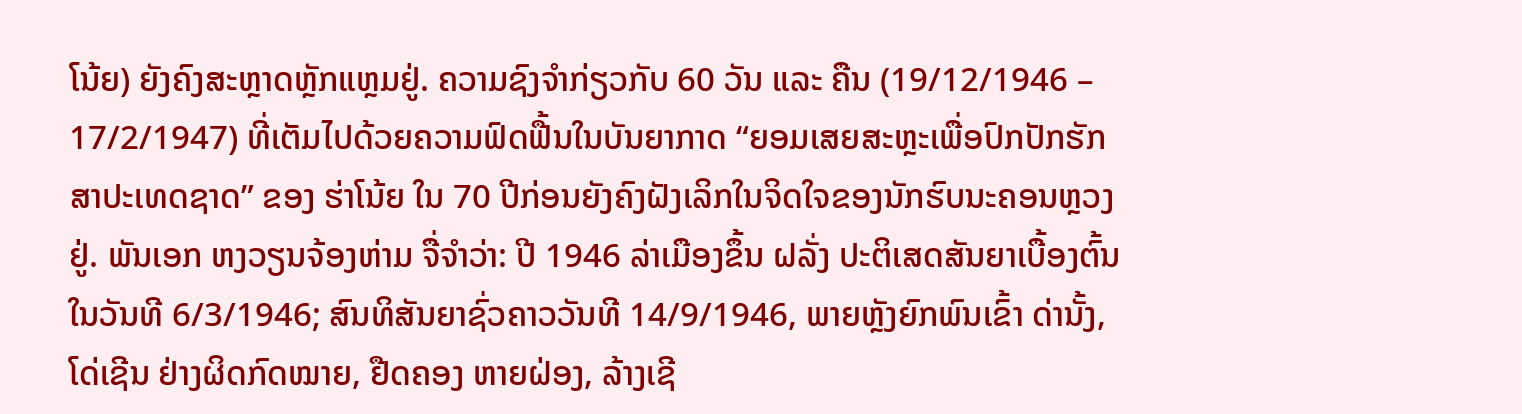ໂນ້ຍ) ຍັງຄົງສະຫຼາດຫຼັກແຫຼມຢູ່. ຄວາມຊົງຈຳກ່ຽວກັບ 60 ວັນ ແລະ ຄືນ (19/12/1946 – 17/2/1947) ທີ່ເຕັມໄປດ້ວຍຄວາມຟົດຟື້ນໃນບັນຍາກາດ “ຍອມເສຍສະຫຼະເພື່ອປົກປັກຮັກສາປະເທດຊາດ” ຂອງ ຮ່າໂນ້ຍ ໃນ 70 ປີກ່ອນຍັງຄົງຝັງເລິກໃນຈິດໃຈຂອງນັກຮົບນະຄອນຫຼວງຢູ່. ພັນເອກ ຫງວຽນຈ້ອງຫ່າມ ຈື່ຈຳວ່າ: ປີ 1946 ລ່າເມືອງຂຶ້ນ ຝລັ່ງ ປະຕິເສດສັນຍາເບື້ອງຕົ້ນໃນວັນທີ 6/3/1946; ສົນທິສັນຍາຊົ່ວຄາວວັນທີ 14/9/1946, ພາຍຫຼັງຍົກພົນເຂົ້າ ດ່ານັ້ງ, ໂດ່ເຊີນ ຢ່າງຜິດກົດໝາຍ, ຢືດຄອງ ຫາຍຝ່ອງ, ລ້າງເຊີ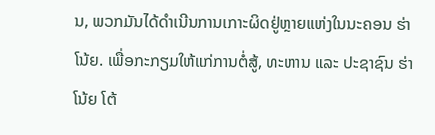ນ, ພວກມັນໄດ້ດຳເນີນການເກາະຜິດຢູ່ຫຼາຍແຫ່ງໃນນະຄອນ ຮ່າໂນ້ຍ. ເພື່ອກະກຽມໃຫ້ແກ່ການຕໍ່ສູ້, ທະຫານ ແລະ ປະຊາຊົນ ຮ່າໂນ້ຍ ໂຕ້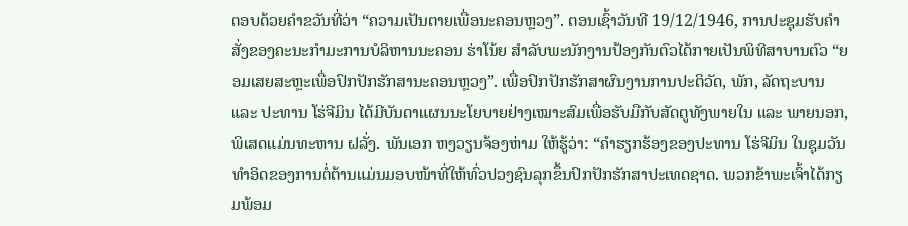ຕອບດ້ວຍຄຳຂວັນທີ່ວ່າ “ຄວາມເປັນຕາຍເພື່ອນະຄອນຫຼວງ”. ຕອນເຊົ້າວັນທີ 19/12/1946, ການປະຊຸມຮັບຄຳສັ່ງຂອງຄະນະກຳມະການບໍລິຫານນະຄອນ ຮ່າໂນ້ຍ ສຳລັບພະນັກງານປ້ອງກັນຕົວໄດ້ກາຍເປັນພິທີສາບານຕົວ “ຍອມເສຍສະຫຼະເພື່ອປົກປັກຮັກສານະຄອນຫຼວງ”. ເພື່ອປົກປັກຮັກສາຜົນງານການປະຕິວັດ, ພັກ, ລັດຖະບານ ແລະ ປະທານ ໂຮ່ຈີມິນ ໄດ້ມີບັນດາແຜນນະໂຍບາຍຢ່າງເໝາະສົມເພື່ອຮັບມືກັບສັດຕູທັງພາຍໃນ ແລະ ພາຍນອກ, ພິເສດແມ່ນທະຫານ ຝລັ່ງ. ພັນເອກ ຫງວຽນຈ້ອງຫ່າມ ໃຫ້ຮູ້ວ່າ: “ຄຳຮຽກຮ້ອງຂອງປະທານ ໂຮ່ຈີມິນ ໃນຊຸມວັນທຳອິດຂອງການຕໍ່ຕ້ານແມ່ນມອບໜ້າທີ່ໃຫ້ທົ່ວປວງຊົນລຸກຂຶ້ນປົກປັກຮັກສາປະເທດຊາດ. ພວກຂ້າພະເຈົ້າໄດ້ກຽມພ້ອມ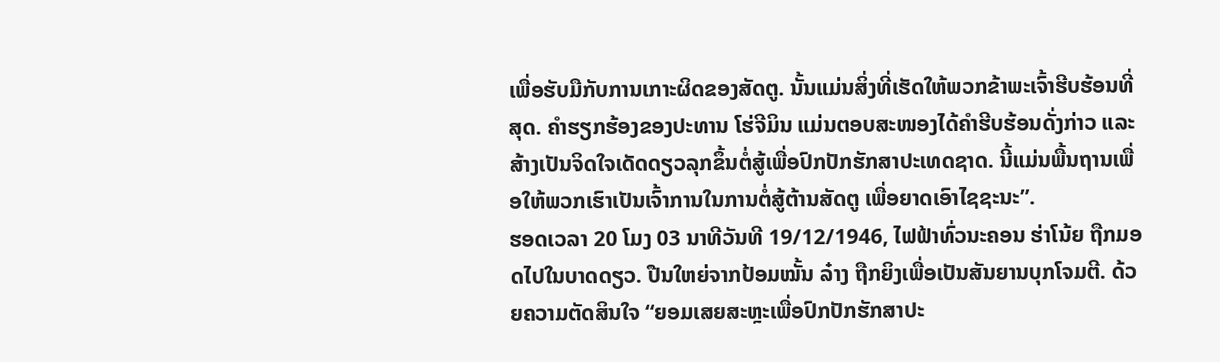ເພື່ອຮັບມືກັບການເກາະຜິດຂອງສັດຕູ. ນັ້ນແມ່ນສິ່ງທີ່ເຮັດໃຫ້ພວກຂ້າພະເຈົ້າຮີບຮ້ອນທີ່ສຸດ. ຄຳຮຽກຮ້ອງຂອງປະທານ ໂຮ່ຈີມິນ ແມ່ນຕອບສະໜອງໄດ້ຄຳຮີບຮ້ອນດັ່ງກ່າວ ແລະ ສ້າງເປັນຈິດໃຈເດັດດຽວລຸກຂຶ້ນຕໍ່ສູ້ເພື່ອປົກປັກຮັກສາປະເທດຊາດ. ນີ້ແມ່ນພື້ນຖານເພື່ອໃຫ້ພວກເຮົາເປັນເຈົ້າການໃນການຕໍ່ສູ້ຕ້ານສັດຕູ ເພື່ອຍາດເອົາໄຊຊະນະ”.
ຮອດເວລາ 20 ໂມງ 03 ນາທີວັນທີ 19/12/1946, ໄຟຟ້າທົ່ວນະຄອນ ຮ່າໂນ້ຍ ຖືກມອດໄປໃນບາດດຽວ. ປືນໃຫຍ່ຈາກປ້ອມໝັ້ນ ລ໋າງ ຖືກຍິງເພື່ອເປັນສັນຍານບຸກໂຈມຕີ. ດ້ວຍຄວາມຕັດສິນໃຈ “ຍອມເສຍສະຫຼະເພື່ອປົກປັກຮັກສາປະ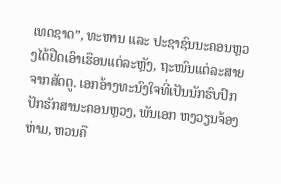ເທດຊາດ”, ທະຫານ ແລະ ປະຊາຊົນນະຄອນຫຼວງໄດ້ຢືດເອົາເຮືອນແຕ່ລະຫຼັງ, ຖະໜົນແຕ່ລະສາຍຈາກສັດຕູ. ເອກອ້າງທະນົງໃຈທີ່ເປັນນັກຮົບປົກປັກຮັກສານະຄອນຫຼວງ, ພັນເອກ ຫງວຽນຈ້ອງຫ່າມ, ຫວນຄື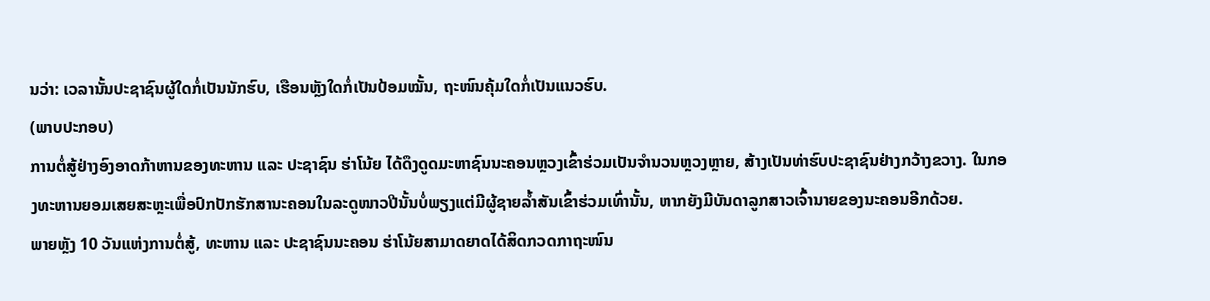ນວ່າ: ເວລານັ້ນປະຊາຊົນຜູ້ໃດກໍ່ເປັນນັກຮົບ, ເຮືອນຫຼັງໃດກໍ່ເປັນປ້ອມໝັ້ນ, ຖະໜົນຄຸ້ມໃດກໍ່ເປັນແນວຮົບ.
(ພາບປະກອບ)
ການຕໍ່ສູ້ຢ່າງອົງອາດກ້າຫານຂອງທະຫານ ແລະ ປະຊາຊົນ ຮ່າໂນ້ຍ ໄດ້ດຶງດູດມະຫາຊົນນະຄອນຫຼວງເຂົ້າຮ່ວມເປັນຈຳນວນຫຼວງຫຼາຍ, ສ້າງເປັນທ່າຮົບປະຊາຊົນຢ່າງກວ້າງຂວາງ. ໃນກອງທະຫານຍອມເສຍສະຫຼະເພື່ອປົກປັກຮັກສານະຄອນໃນລະດູໜາວປີນັ້ນບໍ່ພຽງແຕ່ມີຜູ້ຊາຍລ້ຳສັນເຂົ້າຮ່ວມເທົ່ານັ້ນ, ຫາກຍັງມີບັນດາລູກສາວເຈົ້ານາຍຂອງນະຄອນອີກດ້ວຍ.
ພາຍຫຼັງ 10 ວັນແຫ່ງການຕໍ່ສູ້, ທະຫານ ແລະ ປະຊາຊົນນະຄອນ ຮ່າໂນ້ຍສາມາດຍາດໄດ້ສິດກວດກາຖະໜົນ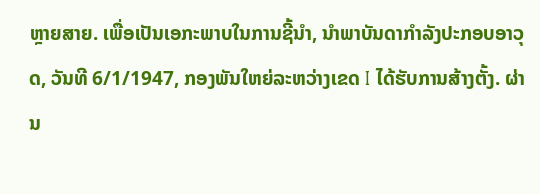ຫຼາຍສາຍ. ເພື່ອເປັນເອກະພາບໃນການຊີ້ນຳ, ນຳພາບັນດາກຳລັງປະກອບອາວຸດ, ວັນທີ 6/1/1947, ກອງພັນໃຫຍ່ລະຫວ່າງເຂດ I ໄດ້ຮັບການສ້າງຕັ້ງ. ຜ່ານ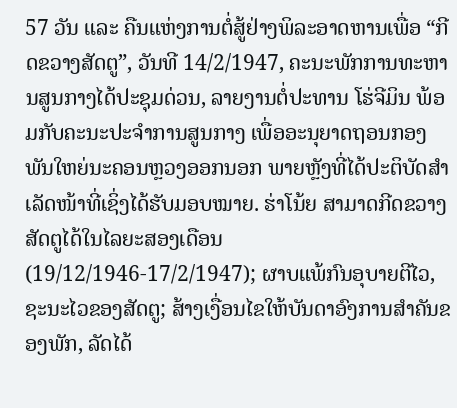57 ວັນ ແລະ ຄືນແຫ່ງການຕໍ່ສູ້ຢ່າງພິລະອາດຫານເພື່ອ “ກີດຂວາງສັດຕູ”, ວັນທີ 14/2/1947, ຄະນະພັກການທະຫານສູນກາງໄດ້ປະຊຸມດ່ວນ, ລາຍງານຕໍ່ປະທານ ໂຮ່ຈີມິນ ພ້ອມກັບຄະນະປະຈຳການສູນກາງ ເພື່ອອະນຸຍາດຖອນກອງພັນໃຫຍ່ນະຄອນຫຼວງອອກນອກ ພາຍຫຼັງທີ່ໄດ້ປະຕິບັດສຳເລັດໜ້າທີ່ເຊິ່ງໄດ້ຮັບມອບໝາຍ. ຮ່າໂນ້ຍ ສາມາດກີດຂວາງສັດຕູໄດ້ໃນໄລຍະສອງເດືອນ (19/12/1946-17/2/1947); ຜາບແພ້ກົນອຸບາຍຕີໄວ, ຊະນະໄວຂອງສັດຕູ; ສ້າງເງື່ອນໄຂໃຫ້ບັນດາອົງການສຳຄັນຂອງພັກ, ລັດໄດ້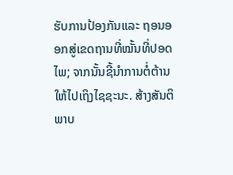ຮັບການປ້ອງກັນແລະ ຖອນອອກສູ່ເຂດຖານທີ່ໝັ້ນທີ່ປອດໄພ; ຈາກນັ້ນຊີ້ນຳການຕໍ່ຕ້ານໃຫ້ໄປເຖິງໄຊຊະນະ. ສ້າງສັນຕິພາບ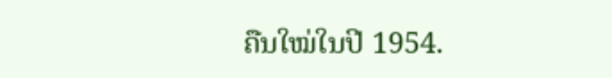ຄືນໃໝ່ໃນປີ 1954.